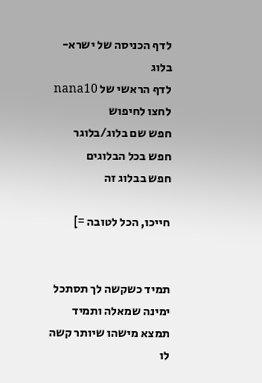לדף הכניסה של ישרא-בלוג
לדף הראשי של nana10
לחצו לחיפוש
חפש שם בלוג/בלוגר
חפש בכל הבלוגים
חפש בבלוג זה

חייכו, הכל לטובה =]


תמיד כשקשה לך תסתכל ימינה שמאלה ותמיד תמצא מישהו שיותר קשה לו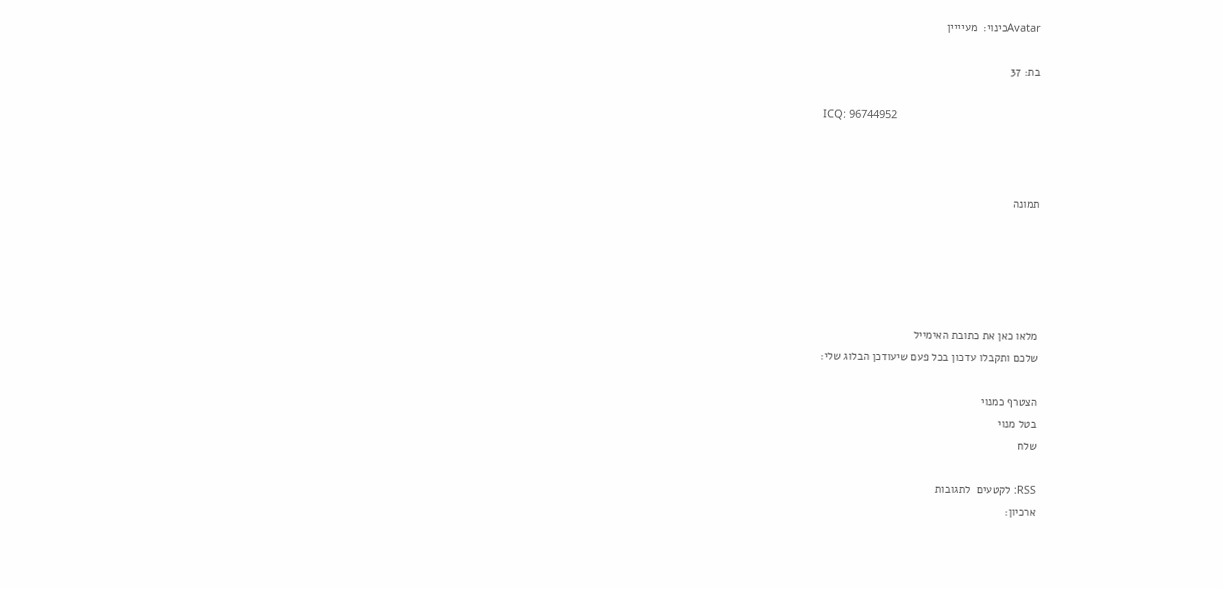Avatarכינוי:  מעיייין

בת: 37

ICQ: 96744952



תמונה





מלאו כאן את כתובת האימייל
שלכם ותקבלו עדכון בכל פעם שיעודכן הבלוג שלי:

הצטרף כמנוי
בטל מנוי
שלח

RSS: לקטעים  לתגובות
ארכיון: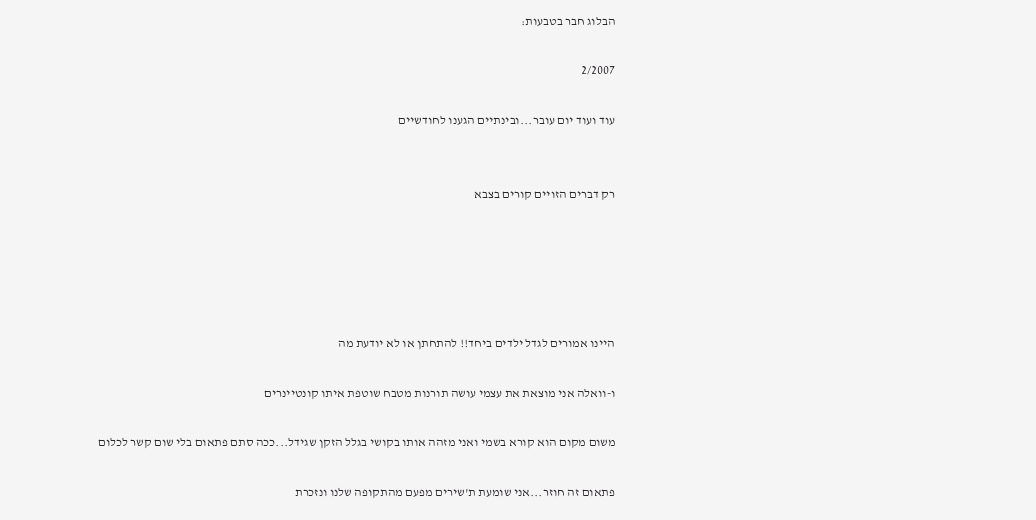הבלוג חבר בטבעות:

2/2007

עוד ועוד יום עובר...ובינתיים הגענו לחודשיים


רק דברים הזויים קורים בצבא





היינו אמורים לגדל ילדים ביחד!! להתחתן או לא יודעת מה

ו-וואלה אני מוצאת את עצמי עושה תורנות מטבח שוטפת איתו קונטיינרים

משום מקום הוא קורא בשמי ואני מזהה אותו בקושי בגלל הזקן שגידל...ככה סתם פתאום בלי שום קשר לכלום

פתאום זה חוזר...אני שומעת ת'שירים מפעם מהתקופה שלנו ונזכרת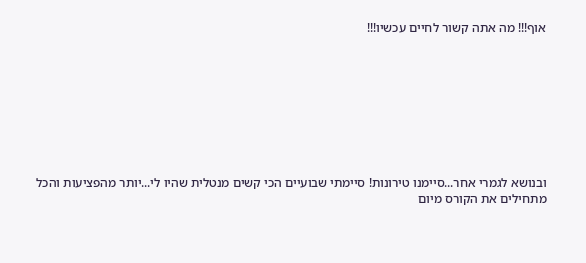אוף!!! מה אתה קשור לחיים עכשיו!!!









ובנושא לגמרי אחר...סיימנו טירונות! סיימתי שבועיים הכי קשים מנטלית שהיו לי...יותר מהפציעות והכל מתחילים את הקורס מיום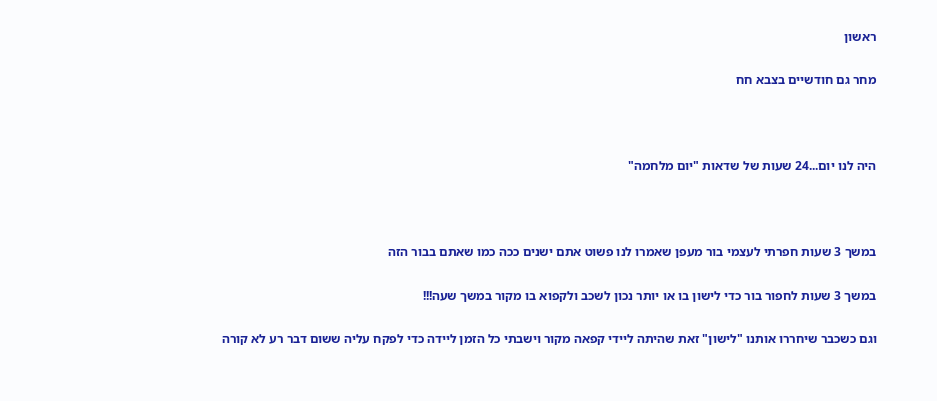ראשון

מחר גם חודשיים בצבא חח



היה לנו יום...24 שעות של שדאות "יום מלחמה"



במשך 3 שעות חפרתי לעצמי בור מעפן שאמרו לנו פשוט אתם ישנים ככה כמו שאתם בבור הזה

במשך 3 שעות לחפור בור כדי לישון בו או יותר נכון לשכב ולקפוא בו מקור במשך שעה!!!

וגם כשכבר שיחררו אותנו "לישון" זאת שהיתה ליידי קפאה מקור וישבתי כל הזמן ליידה כדי לפקח עליה ששום דבר רע לא קורה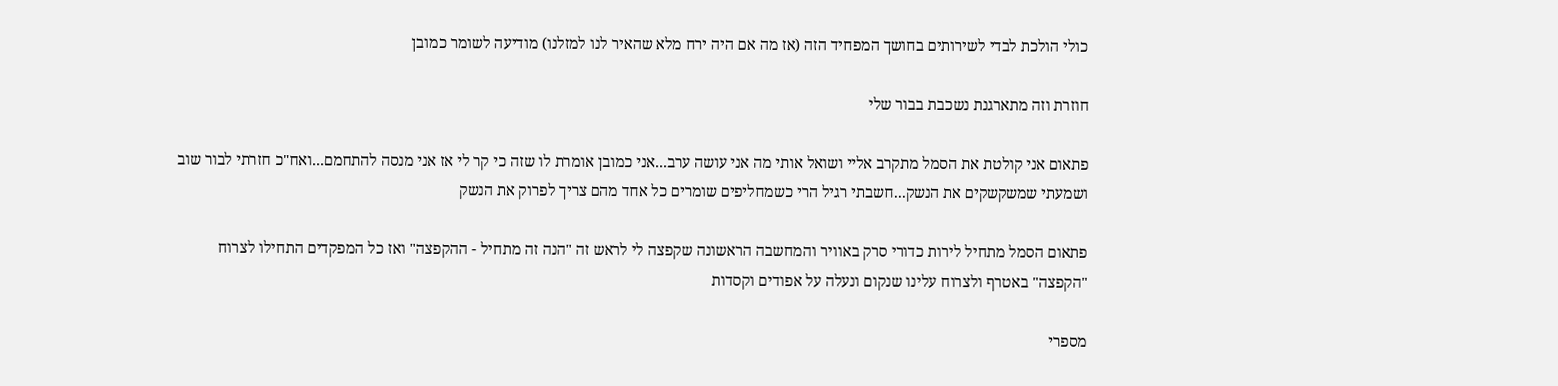כולי הולכת לבדי לשירותים בחושך המפחיד הזה (אז מה אם היה ירח מלא שהאיר לנו למזלנו) מודיעה לשומר כמובן

חוזרת וזה מתארגנת נשכבת בבור שלי

פתאום אני קולטת את הסמל מתקרב אליי ושואל אותי מה אני עושה ערב...אני כמובן אומרת לו שזה כי קר לי אז אני מנסה להתחמם...ואח"כ חזרתי לבור שוב ושמעתי שמשקשקים את הנשק...חשבתי רגיל הרי כשמחליפים שומרים כל אחד מהם צריך לפרוק את הנשק

פתאום הסמל מתחיל לירות כדורי סרק באוויר והמחשבה הראשונה שקפצה לי לראש זה "הנה זה מתחיל - ההקפצה" ואז כל המפקדים התחילו לצרוח "הקפצה" באטרף ולצרוח עלינו שנקום ונעלה על אפודים וקסדות

מספרי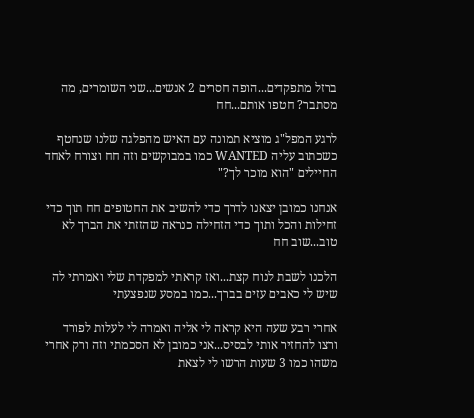ברזל מתפקדים...הופה חסרים 2 אנשים...שני השומרים, מה מסתבר? חטפו אותם...חח

לרגע המפל"ג מוציא תמונה עם האיש מהפלגה שלנו שנחטף כשכתוב עליה WANTED כמו במבוקשים וזה חח וצורח לאחד החיילים "הוא מוכר לך?"

אנחנו כמובן יצאנו לדרך כדי להשיב את החטופים חח תוך כדי זחילות והכל ותוך כדי הזחילה כנראה שהזזתי את הברך לא טוב...שוב חח

הלכנו לשבת לנוח קצת...ואז קראתי למפקדת שלי ואמרתי לה שיש לי כאבים עזים בברך...כמו במסע שנפצעתי

אחרי רבע שעה היא קראה לי אליה ואמרה לי לעלות לפורד ורצו להחזיר אותי לבסיס...אני כמובן לא הסכמתי וזה ורק אחרי משהו כמו 3 שעות הרשו לי לצאת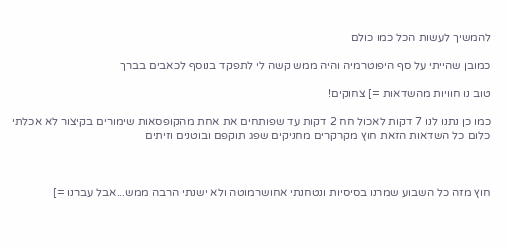להמשיך לעשות הכל כמו כולם

כמובן שהייתי על סף היפוטרמיה והיה ממש קשה לי לתפקד בנוסף לכאבים בברך

טוב נו חוויות מהשדאות =] צחוקים!

כמו כן נתנו לנו 7 דקות לאכול חח 2 דקות עד שפותחים את אחת מהקופסאות שימורים בקיצור לא אכלתי כלום כל השדאות הזאת חוץ מקרקרים מחניקים שפג תוקפם ובוטנים וזיתים



חוץ מזה כל השבוע שמרנו בסיסיות ונטחנתי אחושרמוטה ולא ישנתי הרבה ממש...אבל עברנו =]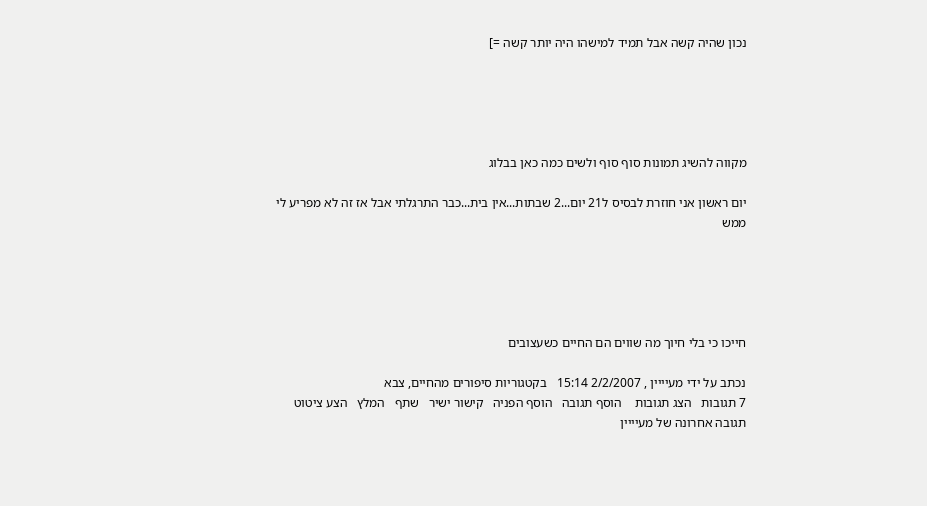נכון שהיה קשה אבל תמיד למישהו היה יותר קשה =]





מקווה להשיג תמונות סוף סוף ולשים כמה כאן בבלוג

יום ראשון אני חוזרת לבסיס ל21 יום...2 שבתות...אין בית...כבר התרגלתי אבל אז זה לא מפריע לי ממש





חייכו כי בלי חיוך מה שווים הם החיים כשעצובים

נכתב על ידי מעיייין , 2/2/2007 15:14   בקטגוריות סיפורים מהחיים, צבא
7 תגובות   הצג תגובות    הוסף תגובה   הוסף הפניה   קישור ישיר   שתף   המלץ   הצע ציטוט
תגובה אחרונה של מעיייין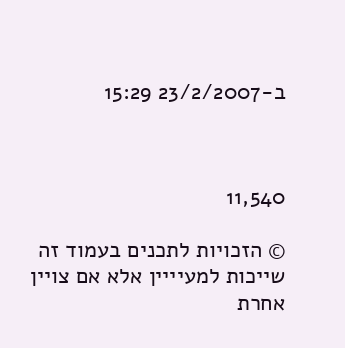ב-23/2/2007 15:29



11,540

© הזכויות לתכנים בעמוד זה שייכות למעיייין אלא אם צויין אחרת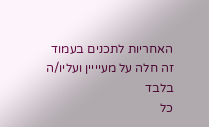האחריות לתכנים בעמוד זה חלה על מעיייין ועליו/ה בלבד
כל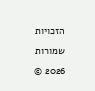הזכויות שמורות 2026 ©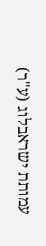עמותת ישראבלוג (ע"ר)